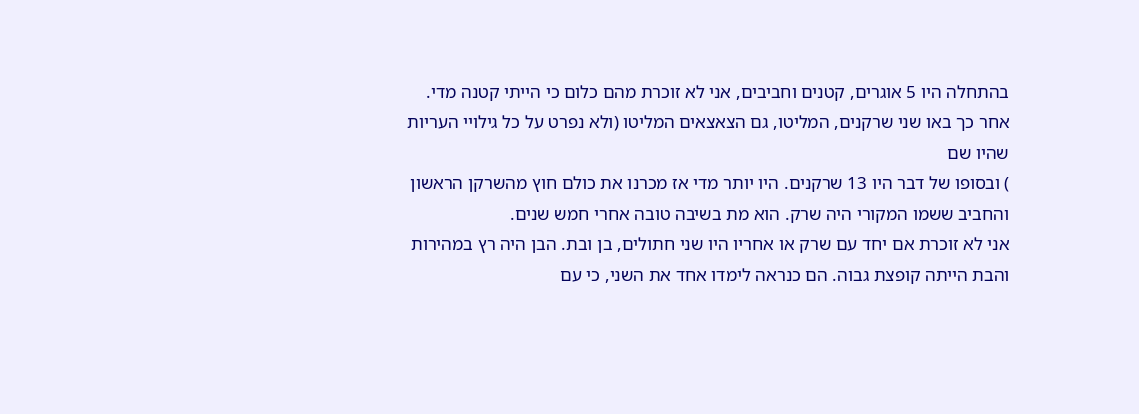בהתחלה היו 5 אוגרים, קטנים וחביבים, אני לא זוכרת מהם כלום כי הייתי קטנה מדי.
אחר כך באו שני שרקנים, המליטו, גם הצאצאים המליטו (ולא נפרט על כל גילויי העריות שהיו שם
) ובסופו של דבר היו 13 שרקנים. היו יותר מדי אז מכרנו את כולם חוץ מהשרקן הראשון והחביב ששמו המקורי היה שרק. הוא מת בשיבה טובה אחרי חמש שנים.
אני לא זוכרת אם יחד עם שרק או אחריו היו שני חתולים, בן ובת. הבן היה רץ במהירות והבת הייתה קופצת גבוה. הם כנראה לימדו אחד את השני, כי עם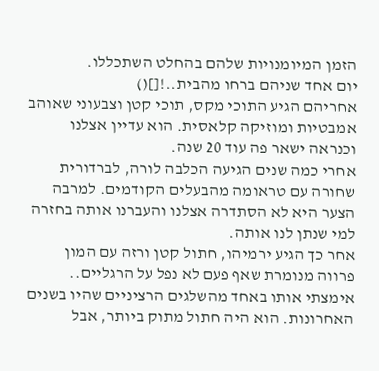הזמן המיומנויות שלהם בהחלט השתכללו.
יום אחד שניהם ברחו מהבית..![]()
אחריהם הגיע התוכי מקס, תוכי קטן וצבעוני שאוהב אמבטיות ומוזיקה קלאסית. הוא עדיין אצלנו וכנראה ישאר פה עוד 20 שנה.
אחרי כמה שנים הגיעה הכלבה לורה, לברדורית שחורה עם טראומה מהבעלים הקודמים. למרבה הצער היא לא הסתדרה אצלנו והעברנו אותה בחזרה למי שנתן לנו אותה.
אחר כך הגיע ירמיהו, חתול קטן ורזה עם המון פרווה מנומרת שאף פעם לא נפל על הרגליים.. אימצתי אותו באחד מהשלגים הרציניים שהיו בשנים האחרונות. הוא היה חתול מתוק ביותר, אבל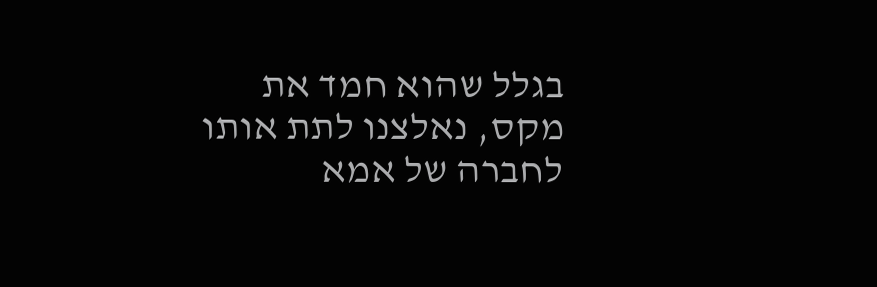בגלל שהוא חמד את מקס, נאלצנו לתת אותו לחברה של אמא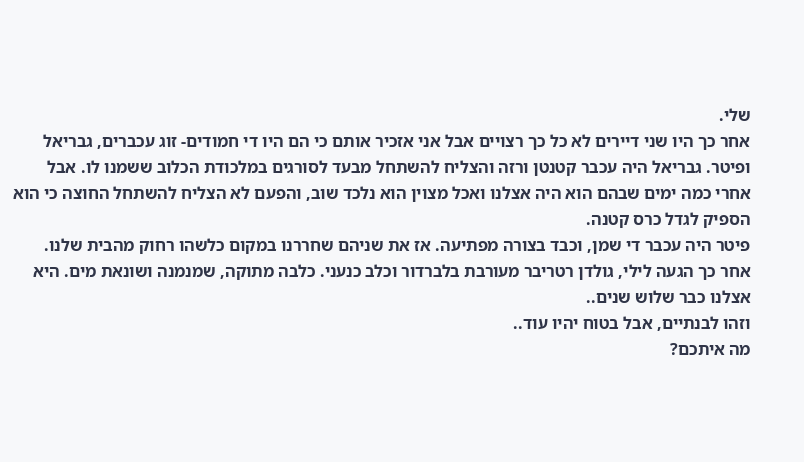שלי.
אחר כך היו שני דיירים לא כל כך רצויים אבל אני אזכיר אותם כי הם היו די חמודים- זוג עכברים, גבריאל ופיטר. גבריאל היה עכבר קטנטן ורזה והצליח להשתחל מבעד לסורגים במלכודת הכלוב ששמנו לו. אבל אחרי כמה ימים שבהם הוא היה אצלנו ואכל מצוין הוא נלכד שוב, והפעם לא הצליח להשתחל החוצה כי הוא הספיק לגדל כרס קטנה.
פיטר היה עכבר די שמן, וכבד בצורה מפתיעה. אז את שניהם שחררנו במקום כלשהו רחוק מהבית שלנו.
אחר כך הגעה לילי, גולדן רטריבר מעורבת בלברדור וכלב כנעני. כלבה מתוקה, שמנמנה ושונאת מים. היא אצלנו כבר שלוש שנים..
וזהו לבנתיים, אבל בטוח יהיו עוד..
מה איתכם?